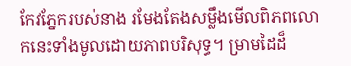កែវភ្នែករបស់នាង រមែងតែងសម្លឹងមើលពិភពលោកនេះទាំងមូលដោយភាពបរិសុទ្ធ។ ម្រាមដៃដ៏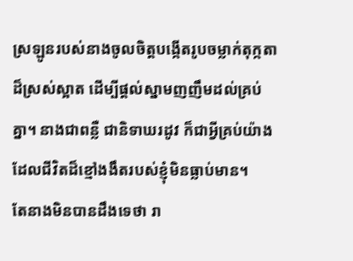ស្រឡូនរបស់នាងចូលចិត្តបង្កើតរូបចម្លាក់តុក្កតាដ៏ស្រស់ស្អាត ដើម្បីផ្តល់ស្នាមញញឹមដល់គ្រប់គ្នា។ នាងជាពន្លឺ ជានិទាឃរដូវ ក៏ជាអ្វីគ្រប់យ៉ាងដែលជីវិតដ៏ខ្មៅងងឹតរបស់ខ្ញុំមិនធ្លាប់មាន។
តែនាងមិនបានដឹងទេថា រា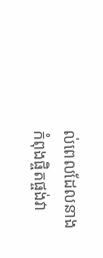ល់ពេលដែលនាងកំពុងផ្ចិតផ្ចង់វា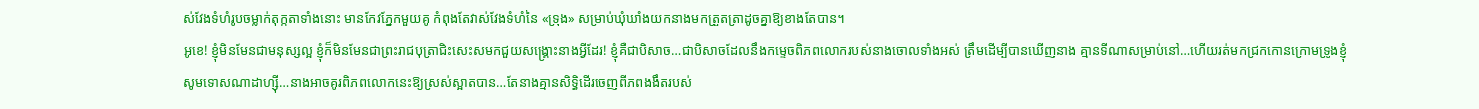ស់វែងទំហំរូបចម្លាក់តុក្កតាទាំងនោះ មានកែវភ្នែកមួយគូ កំពុងតែវាស់វែងទំហំនៃ «ទ្រុង» សម្រាប់ឃុំឃាំងយកនាងមកត្រួតត្រាដូចគ្នាឱ្យខាងតែបាន។
អូខេ! ខ្ញុំមិនមែនជាមនុស្សល្អ ខ្ញុំក៏មិនមែនជាព្រះរាជបុត្រាជិះសេះសមកជួយសង្គ្រោះនាងអ្វីដែរ! ខ្ញុំគឺជាបិសាច…ជាបិសាចដែលនឹងកម្ទេចពិភពលោករបស់នាងចោលទាំងអស់ ត្រឹមដើម្បីបានឃើញនាង គ្មានទីណាសម្រាប់នៅ…ហើយរត់មកជ្រកកោនក្រោមទ្រូងខ្ញុំ
សូមទោសណាដាហ្ស៊ី…នាងអាចគូរពិភពលោកនេះឱ្យស្រស់ស្អាតបាន…តែនាងគ្មានសិទ្ធិដើរចេញពីភពងងឹតរបស់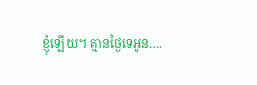ខ្ញុំឡើយ។ គ្មានថ្ងៃទេអូន….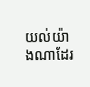យល់យ៉ាងណាដែរ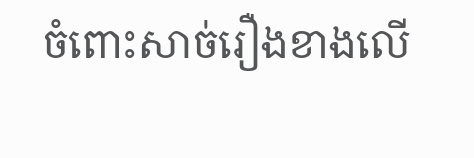ចំពោះសាច់រឿងខាងលើ